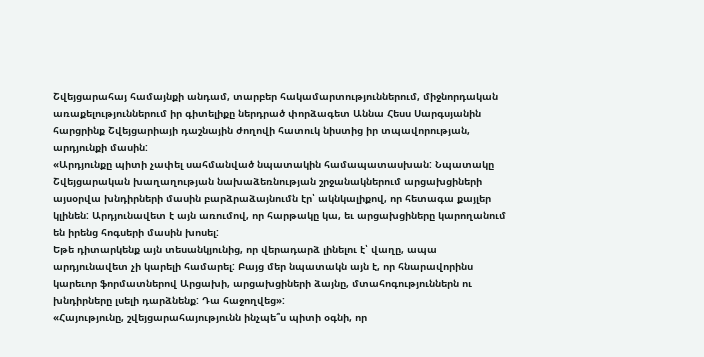Շվեյցարահայ համայնքի անդամ, տարբեր հակամարտություններում, միջնորդական առաքելություններում իր գիտելիքը ներդրած փորձագետ Աննա Հեսս Սարգսյանին հարցրինք Շվեյցարիայի դաշնային ժողովի հատուկ նիստից իր տպավորության, արդյունքի մասին:
«Արդյունքը պիտի չափել սահմանված նպատակին համապատասխան: Նպատակը Շվեյցարական խաղաղության նախաձեռնության շրջանակներում արցախցիների այսօրվա խնդիրների մասին բարձրաձայնումն էր՝ ակնկալիքով, որ հետագա քայլեր կլինեն: Արդյունավետ է այն առումով, որ հարթակը կա, եւ արցախցիները կարողանում են իրենց հոգսերի մասին խոսել:
Եթե դիտարկենք այն տեսանկյունից, որ վերադարձ լինելու է՝ վաղը, ապա արդյունավետ չի կարելի համարել: Բայց մեր նպատակն այն է, որ հնարավորինս կարեւոր ֆորմատներով Արցախի, արցախցիների ձայնը, մտահոգություններն ու խնդիրները լսելի դարձնենք: Դա հաջողվեց»:
«Հայությունը, շվեյցարահայությունն ինչպե՞ս պիտի օգնի, որ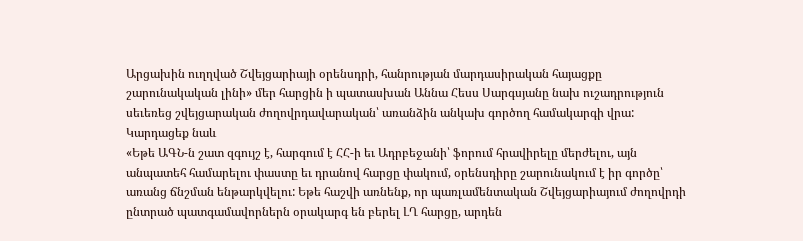Արցախին ուղղված Շվեյցարիայի օրենսդրի, հանրության մարդասիրական հայացքը շարունակական լինի» մեր հարցին ի պատասխան Աննա Հեսս Սարգսյանը նախ ուշադրություն սեւեռեց շվեյցարական ժողովրդավարական՝ առանձին անկախ գործող համակարգի վրա:
Կարդացեք նաև
«Եթե ԱԳՆ-ն շատ զգույշ է, հարգում է ՀՀ-ի եւ Ադրբեջանի՝ ֆորում հրավիրելը մերժելու, այն անպատեհ համարելու փաստը եւ դրանով հարցը փակում, օրենսդիրը շարունակում է իր գործը՝ առանց ճնշման ենթարկվելու: Եթե հաշվի առնենք, որ պառլամենտական Շվեյցարիայում ժողովրդի ընտրած պատգամավորներն օրակարգ են բերել ԼՂ հարցը, արդեն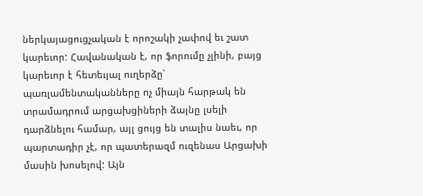ներկայացուցչական է որոշակի չափով եւ շատ կարեւոր: Հավանական է, որ ֆորումը չլինի, բայց կարեւոր է հետեւյալ ուղերձը՝ պառլամենտականները ոչ միայն հարթակ են տրամադրում արցախցիների ձայնը լսելի դարձնելու համար, այլ ցույց են տալիս նաեւ, որ պարտադիր չէ, որ պատերազմ ուզենաս Արցախի մասին խոսելով: Այն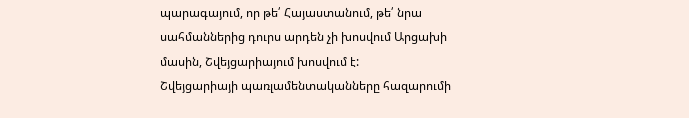պարագայում, որ թե՛ Հայաստանում, թե՛ նրա սահմաններից դուրս արդեն չի խոսվում Արցախի մասին, Շվեյցարիայում խոսվում է:
Շվեյցարիայի պառլամենտականները հազարումի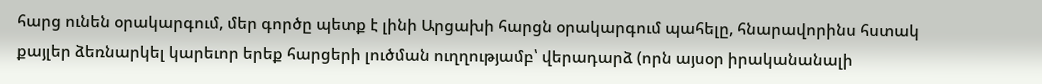հարց ունեն օրակարգում, մեր գործը պետք է լինի Արցախի հարցն օրակարգում պահելը, հնարավորինս հստակ քայլեր ձեռնարկել կարեւոր երեք հարցերի լուծման ուղղությամբ՝ վերադարձ (որն այսօր իրականանալի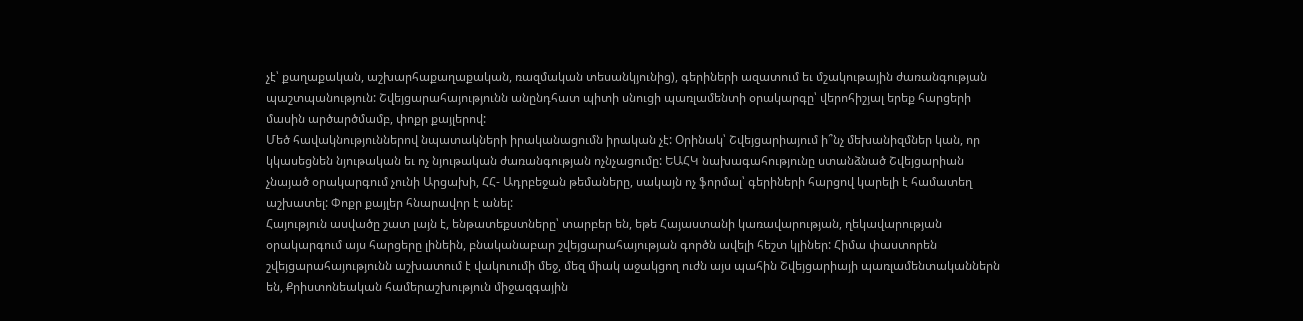չէ՝ քաղաքական, աշխարհաքաղաքական, ռազմական տեսանկյունից), գերիների ազատում եւ մշակութային ժառանգության պաշտպանություն: Շվեյցարահայությունն անընդհատ պիտի սնուցի պառլամենտի օրակարգը՝ վերոհիշյալ երեք հարցերի մասին արծարծմամբ, փոքր քայլերով:
Մեծ հավակնություններով նպատակների իրականացումն իրական չէ: Օրինակ՝ Շվեյցարիայում ի՞նչ մեխանիզմներ կան, որ կկասեցնեն նյութական եւ ոչ նյութական ժառանգության ոչնչացումը: ԵԱՀԿ նախագահությունը ստանձնած Շվեյցարիան չնայած օրակարգում չունի Արցախի, ՀՀ- Ադրբեջան թեմաները, սակայն ոչ ֆորմալ՝ գերիների հարցով կարելի է համատեղ աշխատել: Փոքր քայլեր հնարավոր է անել:
Հայություն ասվածը շատ լայն է, ենթատեքստները՝ տարբեր են, եթե Հայաստանի կառավարության, ղեկավարության օրակարգում այս հարցերը լինեին, բնականաբար շվեյցարահայության գործն ավելի հեշտ կլիներ: Հիմա փաստորեն շվեյցարահայությունն աշխատում է վակուումի մեջ, մեզ միակ աջակցող ուժն այս պահին Շվեյցարիայի պառլամենտականներն են, Քրիստոնեական համերաշխություն միջազգային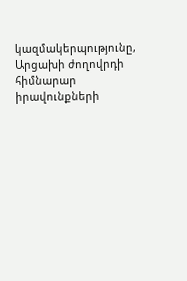կազմակերպությունը, Արցախի ժողովրդի հիմնարար իրավունքների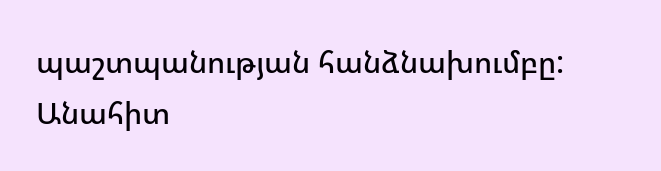պաշտպանության հանձնախումբը:
Անահիտ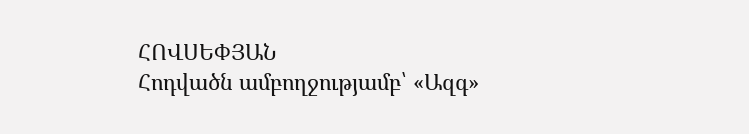ՀՈՎՍԵՓՅԱՆ
Հոդվածն ամբողջությամբ՝ «Ազգ»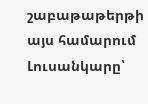շաբաթաթերթի այս համարում
Լուսանկարը՝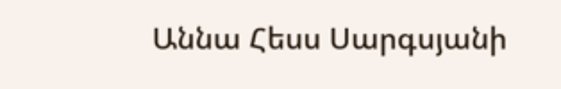Աննա Հեսս Սարգսյանի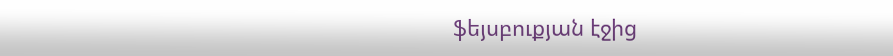ֆեյսբուքյան էջից